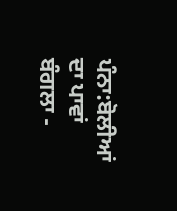ਪੰਨਾ:ਬੋਲੀਆਂ ਦਾ ਪਾਵਾਂ ਬੰਗਲਾ -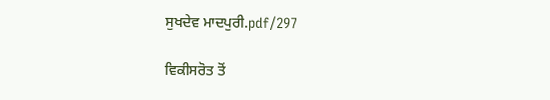ਸੁਖਦੇਵ ਮਾਦਪੁਰੀ.pdf/297

ਵਿਕੀਸਰੋਤ ਤੋਂ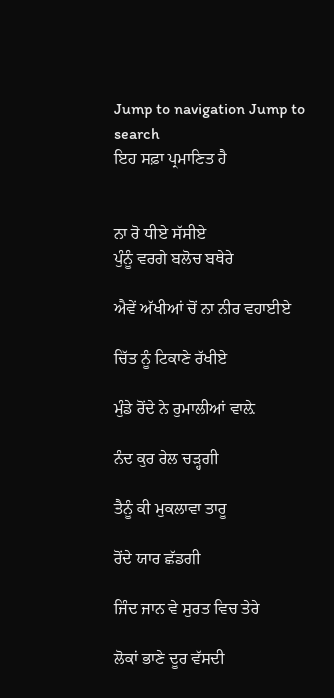Jump to navigation Jump to search
ਇਹ ਸਫ਼ਾ ਪ੍ਰਮਾਣਿਤ ਹੈ


ਨਾ ਰੋ ਧੀਏ ਸੱਸੀਏ
ਪੁੰਨੂੰ ਵਰਗੇ ਬਲੋਚ ਬਥੇਰੇ

ਐਵੇਂ ਅੱਖੀਆਂ ਚੋਂ ਨਾ ਨੀਰ ਵਹਾਈਏ

ਚਿੱਤ ਨੂੰ ਟਿਕਾਣੇ ਰੱਖੀਏ

ਮੁੰਡੇ ਰੋਂਦੇ ਨੇ ਰੁਮਾਲੀਆਂ ਵਾਲ਼ੇ

ਨੰਦ ਕੁਰ ਰੇਲ ਚੜ੍ਹਗੀ

ਤੈਨੂੰ ਕੀ ਮੁਕਲਾਵਾ ਤਾਰੂ

ਰੋਂਦੇ ਯਾਰ ਛੱਡਗੀ

ਜਿੰਦ ਜਾਨ ਵੇ ਸੁਰਤ ਵਿਚ ਤੇਰੇ

ਲੋਕਾਂ ਭਾਣੇ ਦੂਰ ਵੱਸਦੀ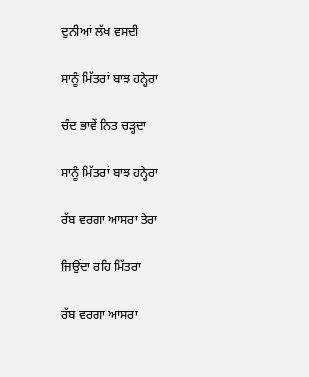ਦੁਨੀਆਂ ਲੱਖ ਵਸਦੀ

ਸਾਨੂੰ ਮਿੱਤਰਾਂ ਬਾਝ ਹਨ੍ਹੇਰਾ

ਚੰਦ ਭਾਵੇਂ ਨਿਤ ਚੜ੍ਹਦਾ

ਸਾਨੂੰ ਮਿੱਤਰਾਂ ਬਾਝ ਹਨ੍ਹੇਰਾ

ਰੱਬ ਵਰਗਾ ਆਸਰਾ ਤੇਰਾ

ਜਿਉਂਦਾ ਰਹਿ ਮਿੱਤਰਾ

ਰੱਬ ਵਰਗਾ ਆਸਰਾ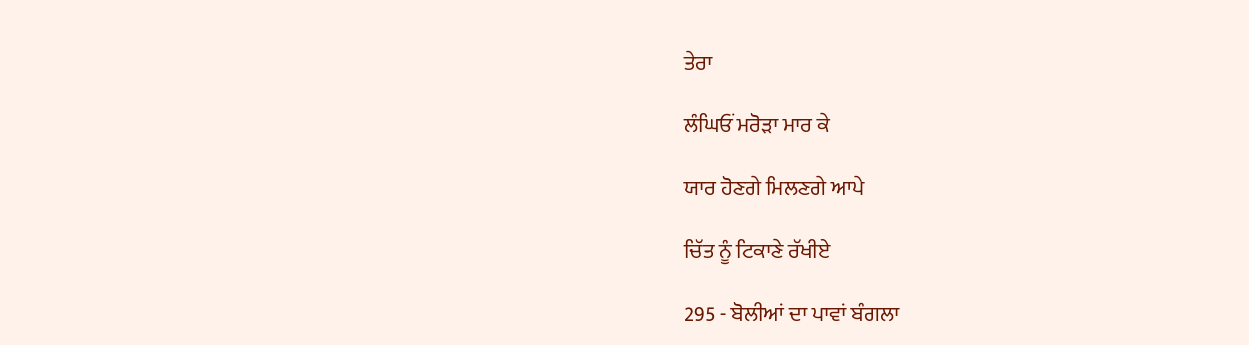ਤੇਰਾ

ਲੰਘਿਓਂ ਮਰੋੜਾ ਮਾਰ ਕੇ

ਯਾਰ ਹੋਣਗੇ ਮਿਲਣਗੇ ਆਪੇ

ਚਿੱਤ ਨੂੰ ਟਿਕਾਣੇ ਰੱਖੀਏ

295 - ਬੋਲੀਆਂ ਦਾ ਪਾਵਾਂ ਬੰਗਲਾ